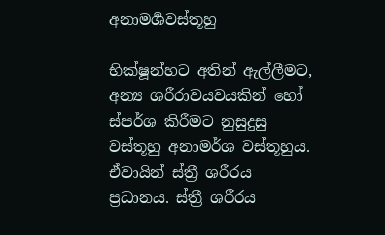අනාමර්‍ශවස්තූහු

භික්ෂූන්හට අතින් ඇල්ලීමට, අන්‍ය ශරීරාවයවයකින් හෝ ස්පර්ශ කිරීමට නුසුදුසු වස්තූහු අනාමර්ශ වස්තූහුය. ඒවායින් ස්ත්‍රී ශරීරය ප්‍ර‍ධානය. ස්ත්‍රී ශරීරය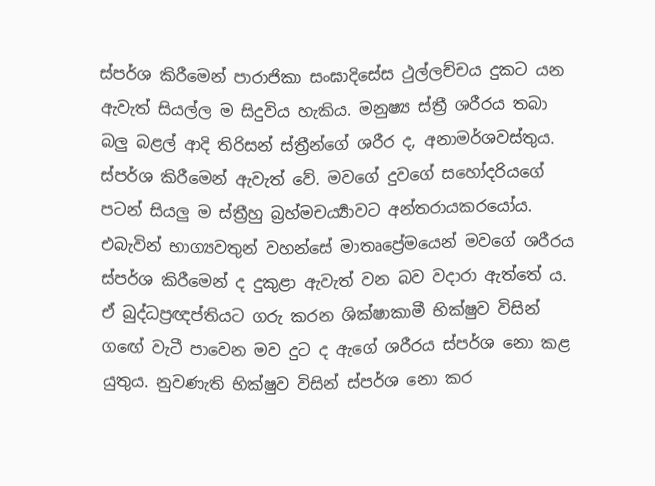ස්පර්ශ කිරීමෙන් පාරාජිකා සංඝාදිසේස ථුල්ලච්චය දුකට යන ඇවැත් සියල්ල ම සිදුවිය හැකිය. මනුෂ්‍ය ස්ත්‍රී ශරීරය තබා බලු බළල් ආදි තිරිසන් ස්ත්‍රීන්ගේ ශරීර ද, අනාමර්ශවස්තුය. ස්පර්ශ කිරීමෙන් ඇවැත් වේ. මවගේ දුවගේ සහෝදරියගේ පටන් සියලු ම ස්ත්‍රීහු බ්‍ර‍හ්මචර්‍ය්‍යාවට අන්තරායකරයෝය. එබැවින් භාග්‍යවතුන් වහන්සේ මාතෘප්‍රේමයෙන් මවගේ ශරීරය ස්පර්ශ කිරීමෙන් ද දුකුළා ඇවැත් වන බව වදාරා ඇත්තේ ය. ඒ බුද්ධප්‍ර‍ඥප්තියට ගරු කරන ශික්ෂාකාමී භික්ෂුව විසින් ගඟේ වැටී පාවෙන මව දුට ද ඇගේ ශරීරය ස්පර්ශ නො කළ යුතුය. නුවණැති භික්ෂුව විසින් ස්පර්ශ නො කර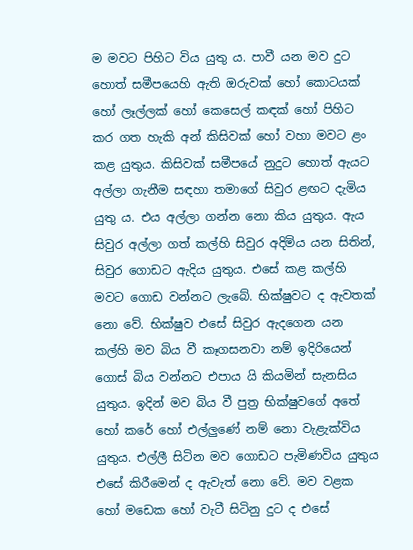ම මවට පිහිට විය යුතු ය. පාවී යන මව දුට හොත් සමීපයෙහි ඇති ඔරුවක් හෝ කොටයක් හෝ ලෑල්ලක් හෝ කෙසෙල් කඳක් හෝ පිහිට කර ගත හැකි අන් කිසිවක් හෝ වහා මවට ළං කළ යුතුය. කිසිවක් සමීපයේ නුදුට හොත් ඇයට අල්ලා ගැනීම සඳහා තමාගේ සිවුර ළඟට දැමිය යුතු ය. එය අල්ලා ගන්න නො කිය යුතුය. ඇය සිවුර අල්ලා ගත් කල්හි සිවුර අදිමිය යන සිතින්, සිවුර ගොඩට ඇදිය යුතුය. එසේ කළ කල්හි මවට ගොඩ වන්නට ලැබේ. භික්ෂුවට ද ඇවතක් නො වේ. භික්ෂුව එසේ සිවුර ඇදගෙන යන කල්හි මව බිය වී කෑගසනවා නම් ඉදිරියෙන් ගොස් බිය වන්නට එපාය යි කියමින් සැනසිය යුතුය. ඉදින් මව බිය වී පුත්‍ර‍ භික්ෂුවගේ අතේ හෝ කරේ හෝ එල්ලුණේ නම් නො වැළැක්විය යුතුය. එල්ලී සිටින මව ගොඩට පැමිණවිය යුතුය එසේ කිරීමෙන් ද ඇවැත් නො වේ. මව වළක හෝ මඩෙක හෝ වැටී සිටිනු දුට ද එසේ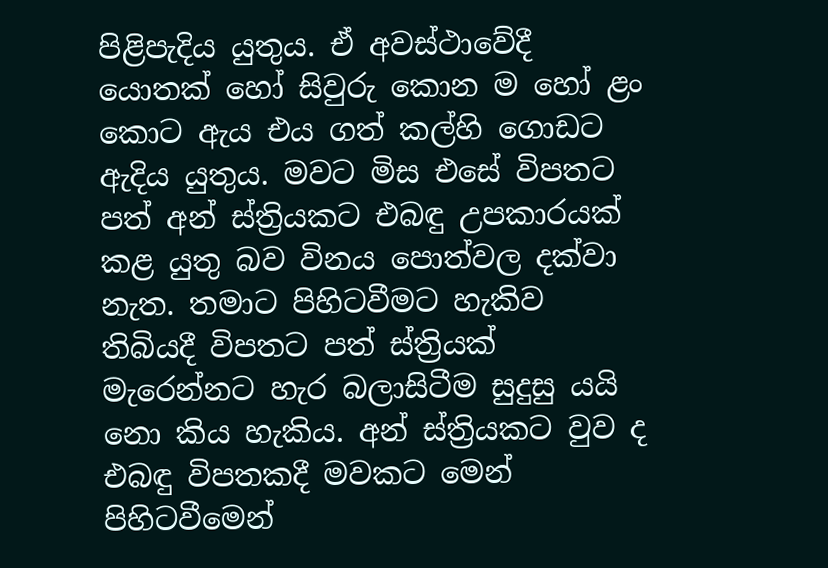පිළිපැදිය යුතුය. ඒ අවස්ථාවේදී යොතක් හෝ සිවුරු කොන ම හෝ ළං කොට ඇය එය ගත් කල්හි ගොඩට ඇදිය යුතුය. මවට මිස එසේ විපතට පත් අන් ස්ත්‍රියකට එබඳු උපකාරයක් කළ යුතු බව විනය පොත්වල දක්වා නැත. තමාට පිහිටවීමට හැකිව තිබියදී විපතට පත් ස්ත්‍රියක් මැරෙන්නට හැර බලාසිටීම සුදුසු යයි නො කිය හැකිය. අන් ස්ත්‍රියකට වුව ද එබඳු විපතකදී මවකට මෙන් පිහිටවීමෙන්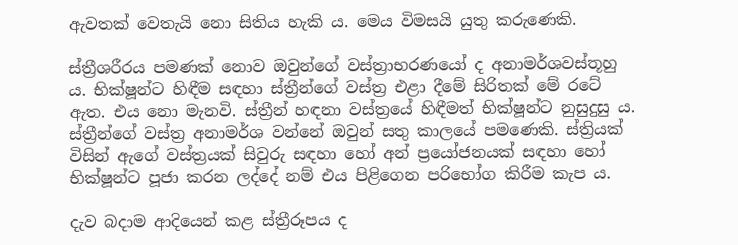ඇවතක් වෙතැයි නො සිතිය හැකි ය. මෙය විමසයි යුතු කරුණෙකි.

ස්ත්‍රීශරීරය පමණක් නොව ඔවුන්ගේ වස්ත්‍රාභරණයෝ ද අනාමර්ශවස්තූහු ය. භික්ෂූන්ට හිඳීම සඳහා ස්ත්‍රීන්ගේ වස්ත්‍ර‍ එළා දීමේ සිරිතක් මේ රටේ ඇත. එය නො මැනවි. ස්ත්‍රීන් හඳනා වස්ත්‍රයේ හිඳීමත් භික්ෂූන්ට නුසුදුසු ය. ස්ත්‍රීන්ගේ වස්ත්‍ර‍ අනාමර්ශ වන්නේ ඔවුන් සතු කාලයේ පමණෙකි. ස්ත්‍රියක් විසින් ඇගේ වස්ත්‍ර‍යක් සිවුරු සඳහා හෝ අන් ප්‍රයෝජනයක් සඳහා හෝ භික්ෂූන්ට පූජා කරන ලද්දේ නම් එය පිළිගෙන පරිභෝග කිරීම කැප ය.

දැව බදාම ආදියෙන් කළ ස්ත්‍රීරූපය ද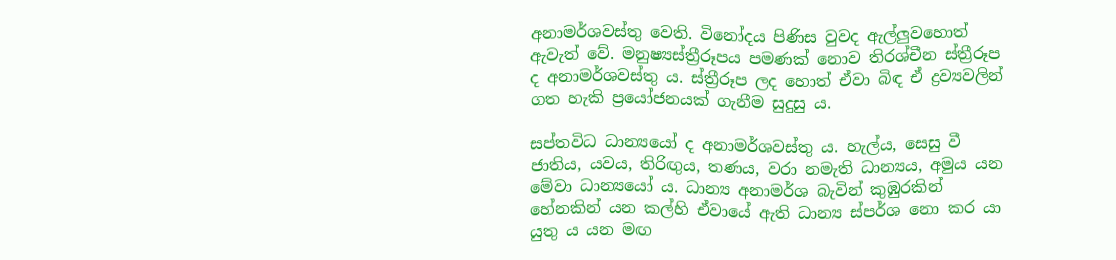අනාමර්ශවස්තු වෙති. විනෝදය පිණිස වුවද ඇල්ලුවහොත් ඇවැත් වේ. මනුෂ්‍යස්ත්‍රීරූපය පමණක් නොව තිරශ්චීන ස්ත්‍රීරූප ද අනාමර්ශවස්තු ය. ස්ත්‍රීරූප ලද හොත් ඒවා බිඳ ඒ ද්‍ර‍ව්‍යවලින් ගත හැකි ප්‍රයෝජනයක් ගැනීම සුදුසු ය.

සප්තවිධ ධාන්‍යයෝ ද අනාමර්ශවස්තු ය. හැල්ය, සෙසු වී ජාතිය, යවය, තිරිඟුය, තණය, වරා නමැති ධාන්‍යය, අමුය යන මේවා ධාන්‍යයෝ ය. ධාන්‍ය අනාමර්ශ බැවින් කුඹුරකින් හේනකින් යන කල්හි ඒවායේ ඇති ධාන්‍ය ස්පර්ශ නො කර යා යුතු ය යන මඟ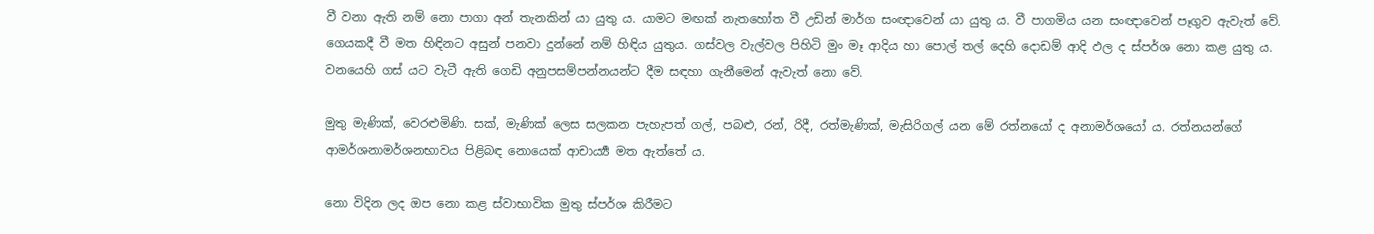වී වනා ඇති නම් නො පාගා අන් තැනකින් යා යුතු ය. යාමට මඟක් නැතහෝත වී උඩින් මාර්ග සංඥාවෙන් යා යුතු ය. වී පාගමිය යන සංඥාවෙන් පෑගුව ඇවැත් වේ. ගෙයකදී වී මත හිඳිනට අසුන් පනවා දුන්නේ නම් හිඳිය යුතුය. ගස්වල වැල්වල පිහිටි මුං මෑ ආදිය හා පොල් තල් දෙහි දොඩම් ආදි ඵල ද ස්පර්ශ නො කළ යුතු ය. වනයෙහි ගස් යට වැටී ඇති ගෙඩි අනුපසම්පන්නයන්ට දීම සඳහා ගැනීමෙන් ඇවැත් නො වේ.

මුතු මැණික්, වෙරළුමිණි. සක්, මැණික් ලෙස සලකන පැහැපත් ගල්, පබළු, රන්, රිදී, රත්මැණික්, මැසිරිගල් යන මේ රත්නයෝ ද අනාමර්ශයෝ ය. රත්නයන්ගේ ආමර්ශනාමර්ශනභාවය පිළිබඳ නොයෙක් ආචාර්‍ය්‍ය මත ඇත්තේ ය.

නො විදින ලද ඔප නො කළ ස්වාභාවික මුතු ස්පර්ශ කිරීමට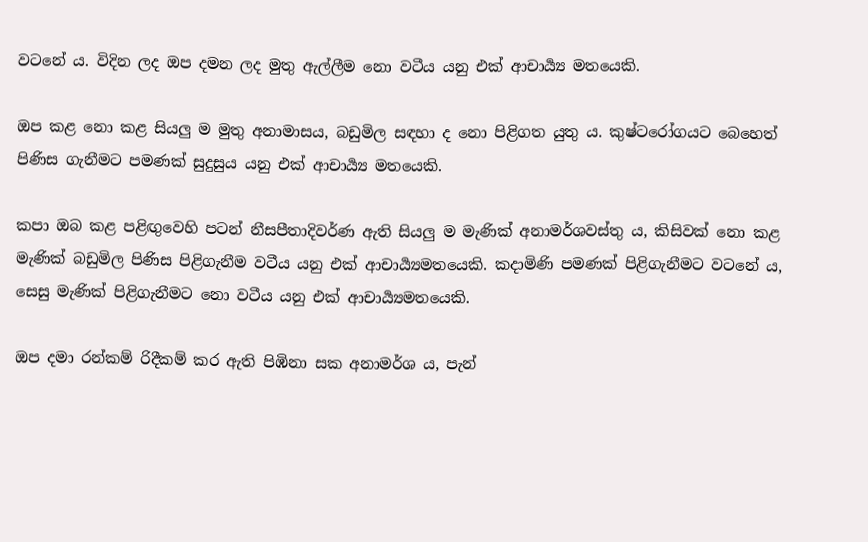වටනේ ය. විදින ලද ඔප දමන ලද මුතු ඇල්ලීම නො වටීය යනු එක් ආචාර්‍ය්‍ය මතයෙකි.

ඔප කළ නො කළ සියලු ම මුතු අනාමාසය, බඩුමිල සඳහා ද නො පිළිගත යුතු ය. කුෂ්ටරෝගයට බෙහෙත් පිණිස ගැනීමට පමණක් සුදුසුය යනු එක් ආචාර්‍ය්‍ය මතයෙකි.

කපා ඔබ කළ පළිඟුවෙහි පටන් නීසපීතාදිවර්ණ ඇති සියලු ම මැණික් අනාමර්ශවස්තු ය, කිසිවක් නො කළ මැණික් බඩුමිල පිණිස පිළිගැනීම වටීය යනු එක් ආචාර්‍ය්‍යමතයෙකි. කදාමිණි පමණක් පිළිගැනීමට වටනේ ය, සෙසු මැණික් පිළිගැනීමට නො වටීය යනු එක් ආචාර්‍ය්‍යමතයෙකි.

ඔප දමා රන්කම් රිදීකම් කර ඇති පිඹිනා සක අනාමර්ශ ය, පැන්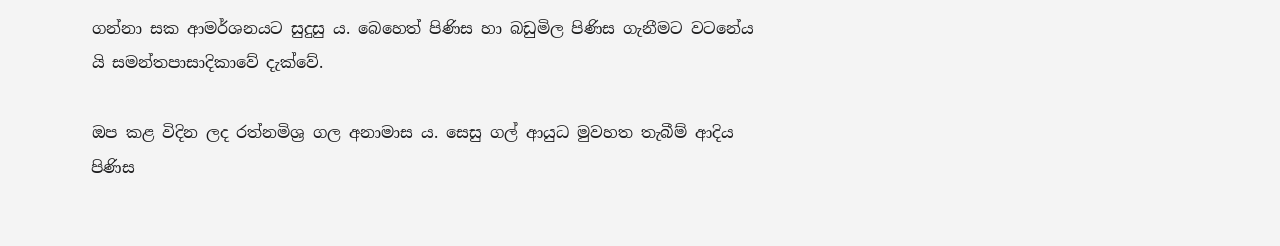ගන්නා සක ආමර්ශනයට සුදුසු ය. බෙහෙත් පිණිස හා බඩුමිල පිණිස ගැනීමට වටනේය යි සමන්තපාසාදිකාවේ දැක්වේ.

ඔප කළ විදින ලද රත්නමිශ්‍ර‍ ගල අනාමාස ය. සෙසු ගල් ආයුධ මුවහත තැබීම් ආදිය පිණිස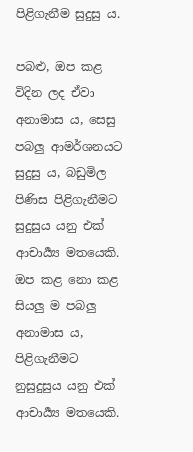පිළිගැනීම සුදුසු ය.

පබළු, ඔප කළ විදින ලද ඒවා අනාමාස ය, සෙසු පබලු ආමර්ශනයට සුදුසු ය, බඩුමිල පිණිස පිළිගැනීමට සුදුසුය යනු එක් ආචාර්‍ය්‍ය මතයෙකි. ඔප කළ නො කළ සියලු ම පබලු අනාමාස ය, පිළිගැනීමට නුසුදුසුය යනු එක් ආචාර්‍ය්‍ය මතයෙකි.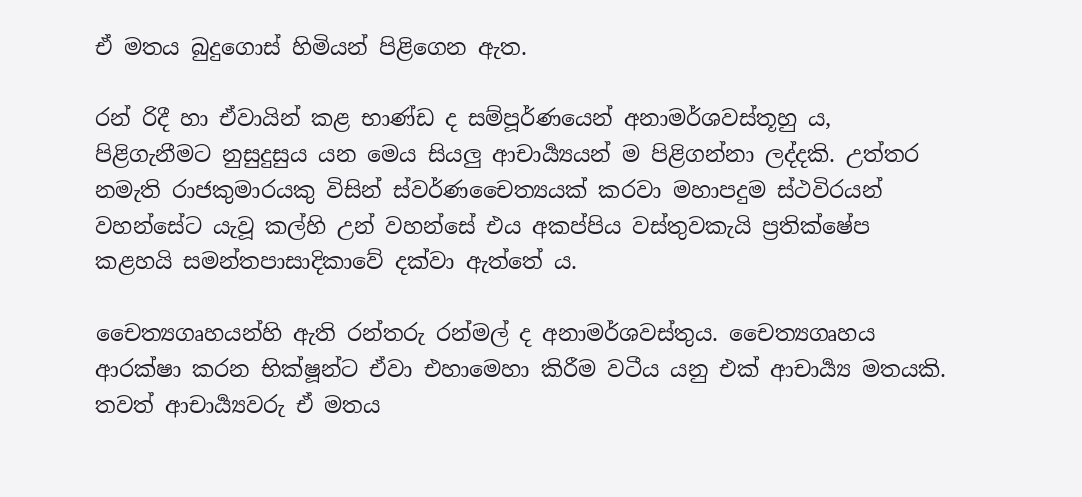ඒ මතය බුදුගොස් හිමියන් පිළිගෙන ඇත.

රන් රිදී හා ඒවායින් කළ භාණ්ඩ ද සම්පූර්ණයෙන් අනාමර්ශවස්තූහු ය, පිළිගැනීමට නුසුදුසුය යන මෙය සියලු ආචාර්‍ය්‍යයන් ම පිළිගන්නා ලද්දකි. උත්තර නමැති රාජකුමාරයකු විසින් ස්වර්ණචෛත්‍යයක් කරවා මහාපදුම ස්ථවිරයන් වහන්සේට යැවූ කල්හි උන් වහන්සේ එය අකප්පිය වස්තුවකැයි ප්‍ර‍තික්ෂේප කළහයි සමන්තපාසාදිකාවේ දක්වා ඇත්තේ ය.

චෛත්‍යගෘහයන්හි ඇති රන්තරු රන්මල් ද අනාමර්ශවස්තුය. චෛත්‍යගෘහය ආරක්ෂා කරන භික්ෂූන්ට ඒවා එහාමෙහා කිරීම වටීය යනු එක් ආචාර්‍ය්‍ය මතයකි. තවත් ආචාර්‍ය්‍යවරු ඒ මතය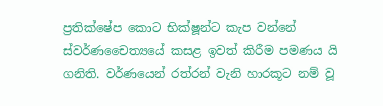ප්‍ර‍තික්ෂේප කොට භික්ෂූන්ට කැප වන්නේ ස්වර්ණචෛත්‍යයේ කසළ ඉවත් කිරීම පමණය යි ගනිති. වර්ණයෙන් රත්රන් වැනි හාරකූට නම් වූ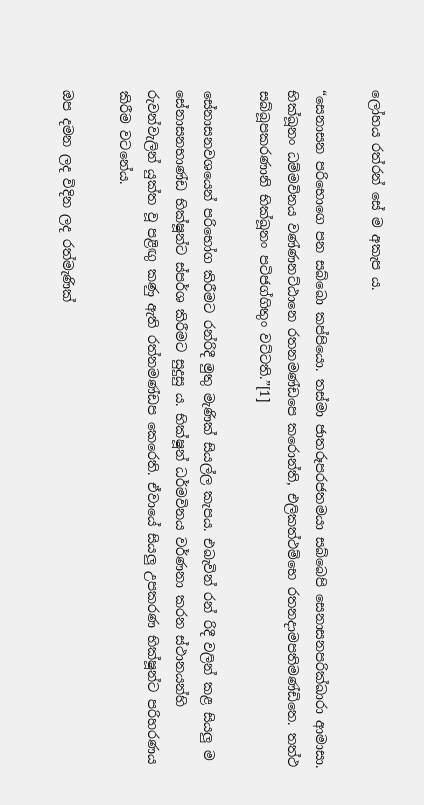ලෝහය රත්රන් සේ ම අකැප ය.

“සෙනාසන පරිභොගෙ පන සබ්බො කප්පියො. තස්මා ජාතරූපරජතමයා සබ්බෙපි සෙනාසනපරික්ඛාරා ආමාසා. භික්ඛූනං ධම්මවිනය වණ්ණනට්ඨානෙ රතනමණ්ඩපෙ කරොන්ති, එලිකත්ථම්භෙ රතනදාමපතිමණ්ඩිතෙ. තත්ථ සබ්බූපකරණානි භික්ඛූනං පටිජග්ගිතුං වට්ටති.”[1]

සේනාසනවශයෙන් පරිභෝග කිරීමට රන්රිදී මුතු මැණික් සියල්ල කැපය. එබැවින් රන් රිදී වලින් කළ සියලු ම සේනාසනභාණ්ඩ භික්ෂූන්ට ස්පර්ශ කිරීමට සුදුසු ය. භික්ෂූන් ධර්මවිනය වර්ණනා කරන ස්ථානයන්හි රුවන්වැලින් යුක්ත වූ පළිඟු කණු ඇති රත්නමණ්ඩප කෙරෙති. ඒවායේ සියලු උපකරණ භික්ෂූන්ට පරිහරණය කිරීම වටනේය.

ඔප දමන ලද විදින ලද රත්මැණික්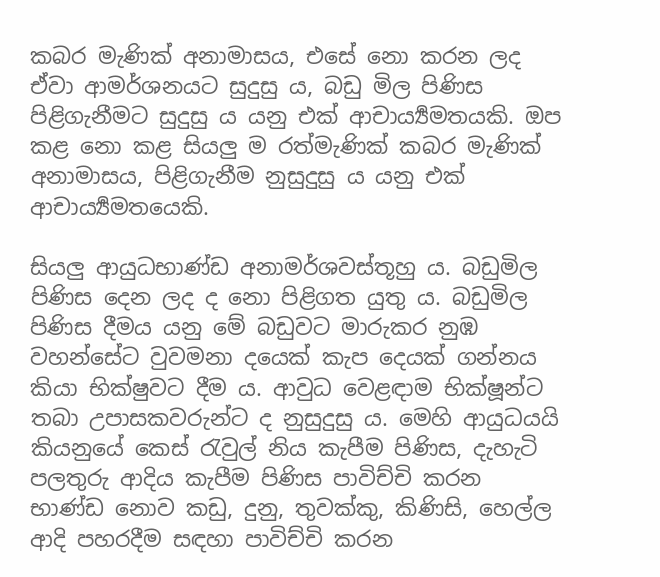කබර මැණික් අනාමාසය, එසේ නො කරන ලද ඒවා ආමර්ශනයට සුදුසු ය, බඩු මිල පිණිස පිළිගැනීමට සුදුසු ය යනු එක් ආචාර්‍ය්‍යමතයකි. ඔප කළ නො කළ සියලු ම රත්මැණික් කබර මැණික් අනාමාසය, පිළිගැනීම නුසුදුසු ය යනු එක් ආචාර්‍ය්‍යමතයෙකි.

සියලු ආයුධභාණ්ඩ අනාමර්ශවස්තූහු ය. බඩුමිල පිණිස දෙන ලද ද නො පිළිගත යුතු ය. බඩුමිල පිණිස දීමය යනු මේ බඩුවට මාරුකර නුඹ වහන්සේට වුවමනා දයෙක් කැප දෙයක් ගන්නය කියා භික්ෂුවට දීම ය. ආවුධ වෙළඳාම භික්ෂූන්ට තබා උපාසකවරුන්ට ද නුසුදුසු ය. මෙහි ආයුධයයි කියනුයේ කෙස් රැවුල් නිය කැපීම පිණිස, දැහැටි පලතුරු ආදිය කැපීම පිණිස පාවිච්චි කරන භාණ්ඩ නොව කඩු, දුනු, තුවක්කු, කිණිසි, හෙල්ල ආදි පහරදීම සඳහා පාවිච්චි කරන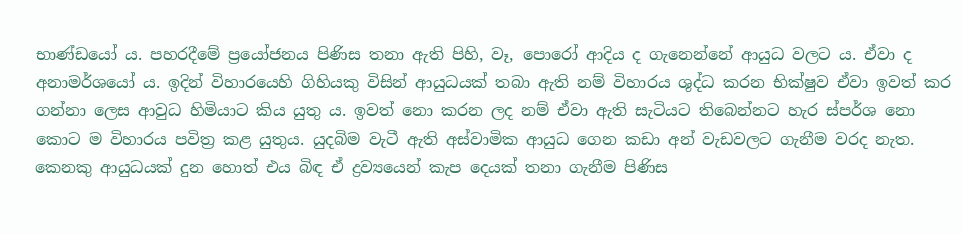භාණ්ඩයෝ ය. පහරදීමේ ප්‍රයෝජනය පිණිස තනා ඇති පිහි, වෑ, පොරෝ ආදිය ද ගැනෙන්නේ ආයුධ වලට ය. ඒවා ද අනාමර්ශයෝ ය. ඉදින් විහාරයෙහි ගිහියකු විසින් ආයුධයක් තබා ඇති නම් විහාරය ශුද්ධ කරන භික්ෂුව ඒවා ඉවත් කර ගන්නා ලෙස ආවුධ හිමියාට කිය යුතු ය. ඉවත් නො කරන ලද නම් ඒවා ඇති සැටියට තිබෙන්නට හැර ස්පර්ශ නො කොට ම විහාරය පවිත්‍ර‍ කළ යුතුය. යුදබිම වැටී ඇති අස්වාමික ආයුධ ගෙන කඩා අන් වැඩවලට ගැනීම වරද නැත. කෙනකු ආයුධයක් දුන හොත් එය බිඳ ඒ ද්‍ර‍ව්‍යයෙන් කැප දෙයක් තනා ගැනීම පිණිස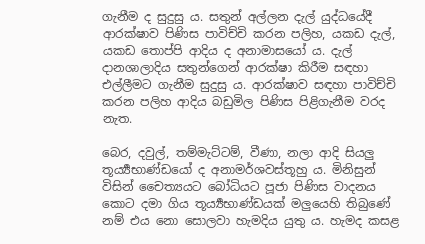ගැනීම ද සුදුසු ය. සතුන් අල්ලන දැල් යුද්ධයේදී ආරක්ෂාව පිණිස පාවිච්චි කරන පලිහ, යකඩ දැල්, යකඩ තොප්පි ආදිය ද අනාමාසයෝ ය. දැල් දානශාලාදිය සතුන්ගෙන් ආරක්ෂා කිරීම සඳහා එල්ලීමට ගැනීම සුදුසු ය. ආරක්ෂාව සඳහා පාවිච්චි කරන පලිහ ආදිය බඩුමිල පිණිස පිළිගැනීම වරද නැත.

බෙර, දවුල්, තම්මැට්ටම්, වීණා, නලා ආදි සියලු තූර්‍ය්‍යභාණ්ඩයෝ ද අනාමර්ශවස්තූහු ය. මිනිසුන් විසින් චෛත්‍යයට බෝධියට පූජා පිණිස වාදනය කොට දමා ගිය තූර්‍ය්‍යභාණ්ඩයක් මලුයෙහි තිබුණේ නම් එය නො සොලවා හැමදිය යුතු ය. හැමද කසළ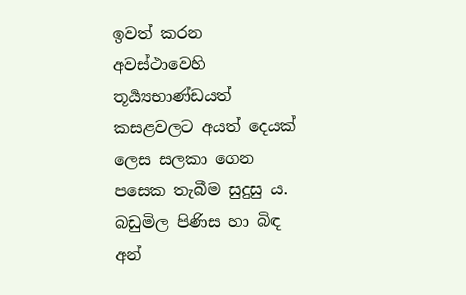ඉවත් කරන අවස්ථාවෙහි තූර්‍ය්‍යභාණ්ඩයත් කසළවලට අයත් දෙයක් ලෙස සලකා ගෙන පසෙක තැබීම සුදුසු ය. බඩුමිල පිණිස හා බිඳ අන්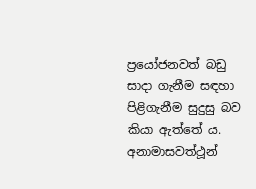ප්‍රයෝජනවත් බඩු සාදා ගැනීම සඳහා පිළිගැනීම සුදුසු බව කියා ඇත්තේ ය. අනාමාසවත්ථූන්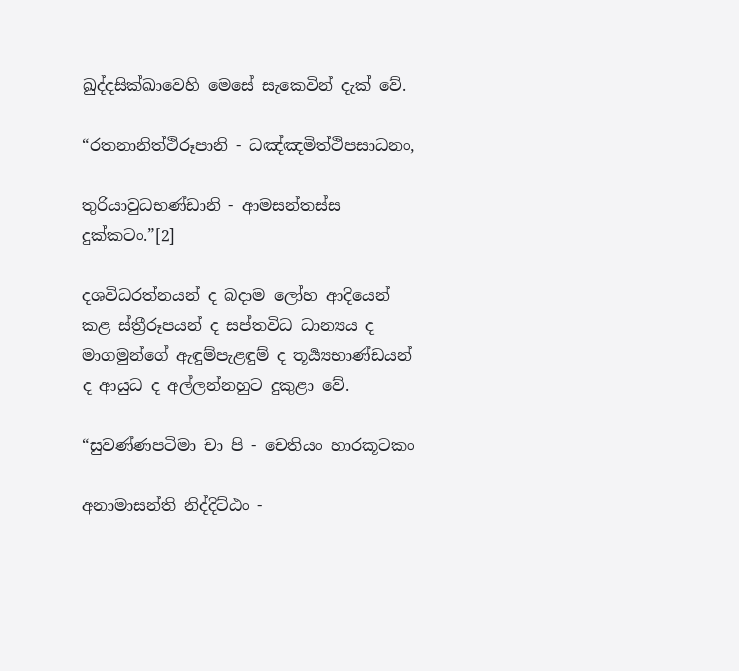ඛුද්දසික්ඛාවෙහි මෙසේ සැකෙවින් දැක් වේ.

“රතනානිත්ථිරූපානි - ධඤ්ඤමිත්ථිපසාධනං,

තුරියාවුධභණ්ඩානි - ආමසන්තස්ස දුක්කටං.”[2]

දශවිධරත්නයන් ද බදාම ලෝහ ආදියෙන් කළ ස්ත්‍රීරූපයන් ද සප්තවිධ ධාන්‍යය ද මාගමුන්ගේ ඇඳුම්පැළඳුම් ද තූර්‍ය්‍යභාණ්ඩයන් ද ආයුධ ද අල්ලන්නහුට දුකුළා වේ.

“සුවණ්ණපටිමා චා පි - චෙතියං හාරකූටකං

අනාමාසන්ති නිද්දිට්ඨං -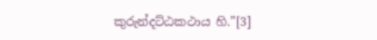කුරුන්දට්ඨකථාය හි.”[3]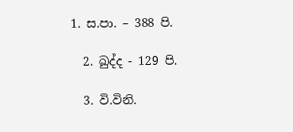1. ස.පා. – 388 පි.

  2. ඛුද්ද - 129 පි.

  3. වි.විනි.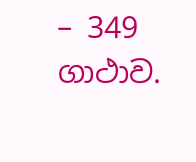– 349 ගාථාව.